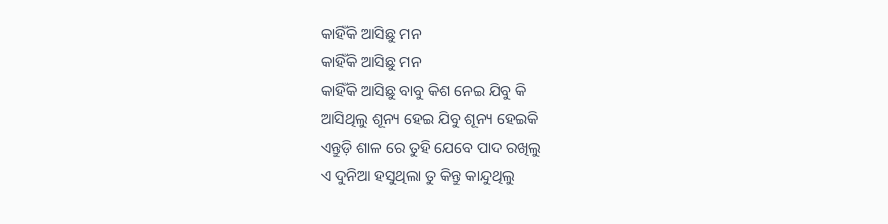କାହିଁକି ଆସିଛୁ ମନ
କାହିଁକି ଆସିଛୁ ମନ
କାହିଁକି ଆସିଛୁ ବାବୁ କିଶ ନେଇ ଯିବୁ କି
ଆସିଥିଲୁ ଶୂନ୍ୟ ହେଇ ଯିବୁ ଶୂନ୍ୟ ହେଇକି
ଏନ୍ତୁଡ଼ି ଶାଳ ରେ ତୁହି ଯେବେ ପାଦ ରଖିଲୁ
ଏ ଦୁନିଆ ହସୁଥିଲା ତୁ କିନ୍ତୁ କାନ୍ଦୁଥିଲୁ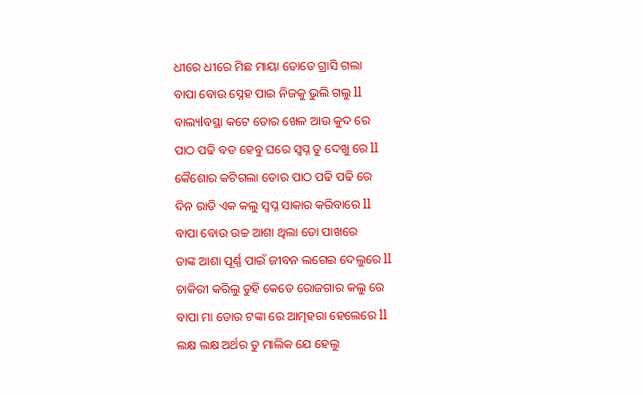ଧୀରେ ଧୀରେ ମିଛ ମାୟା ତୋତେ ଗ୍ରାସି ଗଲା
ବାପା ବୋଉ ସ୍ନେହ ପାଇ ନିଜକୁ ଭୁଲି ଗଲୁ ll
ବାଲ୍ୟlବସ୍ଥା କଟେ ତୋର ଖେଳ ଆଉ କୁଦ ରେ
ପାଠ ପଢି ବଡ ହେବୁ ଘରେ ସ୍ବପ୍ନ ତୁ ଦେଖୁ ରେ ll
କୈଶୋର କଟିଗଲା ତୋର ପାଠ ପଢି ପଢି ରେ
ଦିନ ରାତି ଏକ କଲୁ ସ୍ବପ୍ନ ସାକାର କରିବାରେ ll
ବାପା ବୋଉ ଉଚ୍ଚ ଆଶା ଥିଲା ତୋ ପାଖରେ
ତାଙ୍କ ଆଶା ପୂର୍ଣ୍ଣ ପାଇଁ ଜୀବନ ଲଗେଇ ଦେଲୁରେ ll
ଚାକିରୀ କରିଲୁ ତୁହି କେତେ ରୋଜଗାର କଲୁ ରେ
ବାପା ମା ତୋର ଟଙ୍କା ରେ ଆତ୍ମହରା ହେଲେରେ ll
ଲକ୍ଷ ଲକ୍ଷ ଅର୍ଥର ତୁ ମାଲିକ ଯେ ହେଲୁ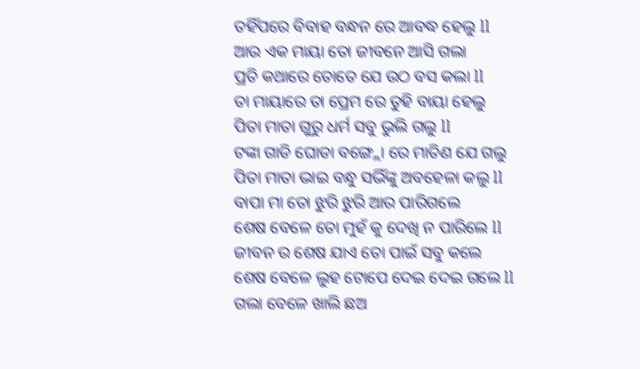ତହିଁପରେ ବିବାହ ବନ୍ଧନ ରେ ଆବଦ୍ଧ ହେଲୁ ll
ଆଉ ଏକ ମାୟା ତୋ ଜୀବନେ ଆସି ଗଲା
ପ୍ରତି କଥାରେ ତୋତେ ଯେ ଉଠ ବସ କଲା ll
ତା ମାୟାରେ ତା ପ୍ରେମ ରେ ତୁହି ବାୟା ହେଲୁ
ପିତା ମାତା ଗୁରୁ ଧର୍ମ ସବୁ ଭୁଲି ଗଲୁ ll
ଟଙ୍କା ଗାଡି ଘୋଡା ବଙ୍ଗ୍ଲୋ ରେ ମାତିଣ ଯେ ଗଲୁ
ପିତା ମାତା ଭାଇ ବନ୍ଧୁ ସଭିଁଙ୍କୁ ଅବହେଳା କଲୁ ll
ବାପା ମା ତୋ ଝୁରି ଝୁରି ଆର ପାରିଗଲେ
ଶେଷ ବେଳେ ତୋ ମୁହଁ କୁ ଦେଖି ନ ପାରିଲେ ll
ଜୀବନ ର ଶେଷ ଯାଏ ତୋ ପାଇଁ ସବୁ କଲେ
ଶେଷ ବେଳେ ଲୁହ ଟୋପେ ଦେଇ ଦେଇ ଗଲେ ll
ଗଲା ବେଳେ ଖାଲି ଛଅ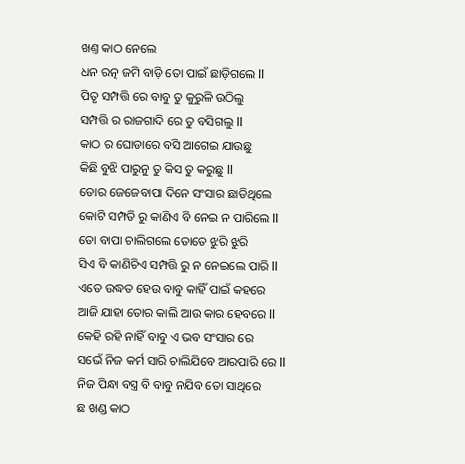ଖଣ୍ତ କାଠ ନେଲେ
ଧନ ରତ୍ନ ଜମି ବାଡ଼ି ତୋ ପାଇଁ ଛାଡ଼ିଗଲେ ll
ପିତୃ ସମ୍ପତ୍ତି ରେ ବାବୁ ତୁ କୁରୁଳି ଉଠିଲୁ
ସମ୍ପତ୍ତି ର ରାଜଗାଦି ରେ ତୁ ବସିଗଲୁ ll
କାଠ ର ଘୋଡାରେ ବସି ଆଗେଇ ଯାଉଛୁ
କିଛି ବୁଝି ପାରୁନୁ ତୁ କିସ ତୁ କରୁଛୁ ll
ତୋର ଜେଜେବାପା ଦିନେ ସଂସାର ଛାଡିଥିଲେ
କୋଟି ସମ୍ପତି ରୁ କାଣିଏ ବି ନେଇ ନ ପାରିଲେ ll
ତୋ ବାପା ଚାଲିଗଲେ ତୋତେ ଝୁରି ଝୁରି
ସିଏ ବି କାଣିଚିଏ ସମ୍ପତ୍ତି ରୁ ନ ନେଇଲେ ପାରି ll
ଏତେ ଉଦ୍ଧତ ହେଉ ବାବୁ କାହିଁ ପାଇଁ କହରେ
ଆଜି ଯାହା ତୋର କାଲି ଆଉ କାର ହେବରେ ll
କେହି ରହି ନାହିଁ ବାବୁ ଏ ଭବ ସଂସାର ରେ
ସଭେଁ ନିଜ କର୍ମ ସାରି ଚାଲିଯିବେ ଆରପାରି ରେ ll
ନିଜ ପିନ୍ଧା ବସ୍ତ୍ର ବି ବାବୁ ନଯିବ ତୋ ସାଥିରେ
ଛ ଖଣ୍ଡ କାଠ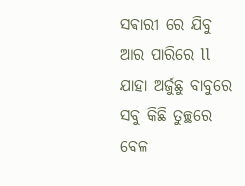ସଵାରୀ ରେ ଯିବୁ ଆର ପାରିରେ ll
ଯାହା ଅର୍ଜୁଛୁ ବାବୁରେ ସବୁ କିଛି ତୁଚ୍ଛରେ
ବେଳ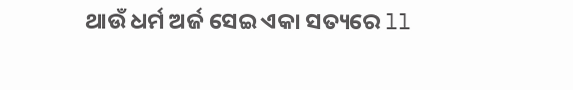ଥାଉଁ ଧର୍ମ ଅର୍ଜ ସେଇ ଏକା ସତ୍ୟରେ ll